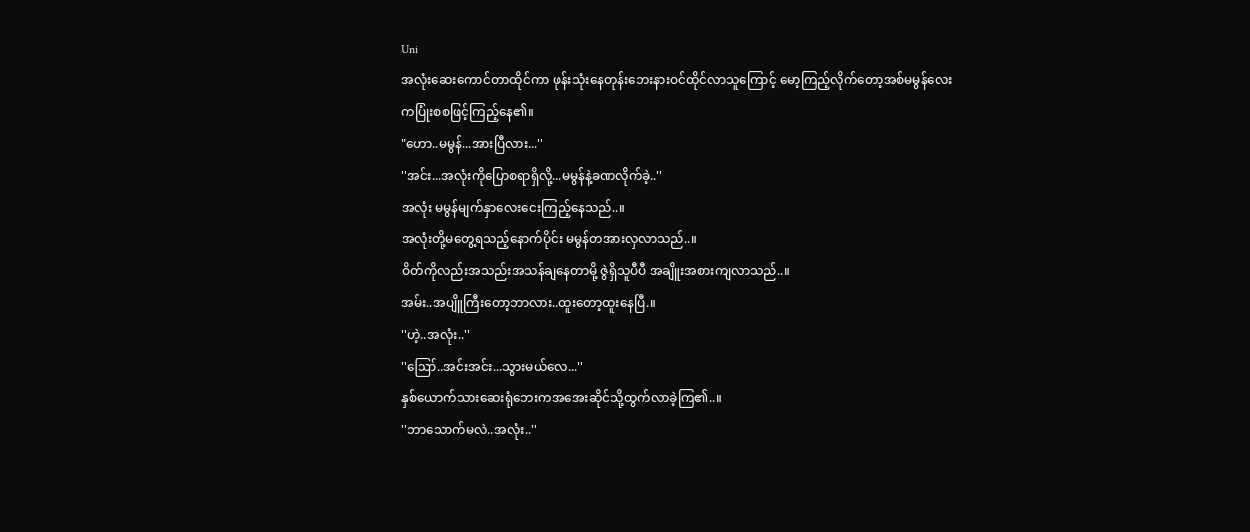Uni
အလုံးဆေးကောင်တာထိုင်ကာ ဖုန်းသုံးနေတုန်းဘေးနားဝင်ထိုင်လာသူကြောင့် မော့ကြည့်လိုက်တော့အစ်မမွန်လေးကပြုံးစစဖြင့်ကြည့်နေ၏။
"ဟော..မမွန်...အားပြီလား...''
''အင်း...အလုံးကိုပြောစရာရှိလို့...မမွန်နဲ့ခဏလိုက်ခဲ့..''
အလုံး မမွန်မျက်နှာလေးငေးကြည့်နေသည်..။
အလုံးတို့မတွေ့ရသည့်နောက်ပိုင်း မမွန်တအားလှလာသည်..။
ဝိတ်ကိုလည်းအသည်းအသန်ချနေတာမို့ ဇွဲရှိသူပီပီ အချိူးအစားကျလာသည်..။
အမ်း..အပျိူကြီးတော့ဘာလား..ထူးတော့ထူးနေပြီ.။
''ဟဲ့..အလုံး..''
''ဪ..အင်းအင်း...သွားမယ်လေ...''
နှစ်ယောက်သားဆေးရုံဘေးကအအေးဆိုင်သို့ထွက်လာခဲ့ကြ၏..။
''ဘာသောက်မလဲ..အလုံး..''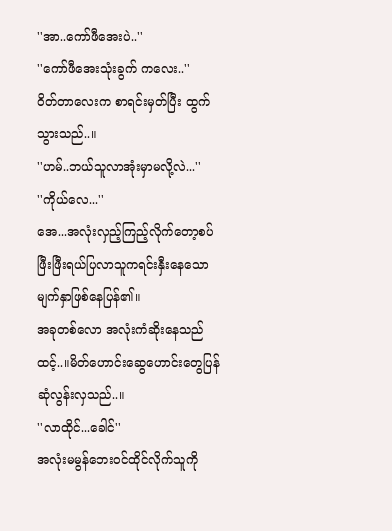''အာ..ကော်ဖီအေးပဲ..''
''ကော်ဖီအေးသုံးခွက် ကလေး..''
ဝိတ်တာလေးက စာရင်းမှတ်ပြီး ထွက်သွားသည်..။
''ဟမ်..ဘယ်သူလာအုံးမှာမလို့လဲ...''
''ကိုယ်လေ...''
အေ...အလုံးလှည့်ကြည့်လိုက်တော့စပ်ဖြီးဖြီးရယ်ပြလာသူကရင်းနှီးနေသောမျက်နှာဖြစ်နေပြန်၏။
အခုတစ်လော အလုံးကံဆိုးနေသည်ထင့်..။မိတ်ဟောင်းဆွေဟောင်းတွေပြန်ဆုံလွန်းလှသည်..။
''လာထိုင်...ခေါင်''
အလုံးမမွန်ဘေးဝင်ထိုင်လိုက်သူကို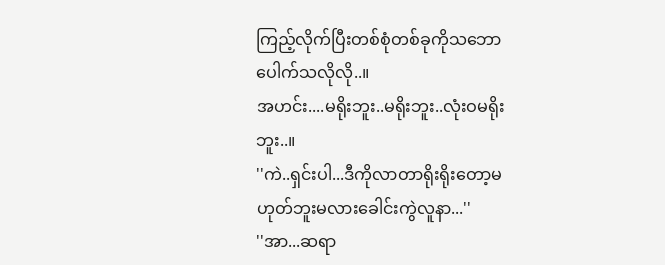ကြည့်လိုက်ပြီးတစ်စုံတစ်ခုကိုသဘောပေါက်သလိုလို..။
အဟင်း....မရိုးဘူး..မရိုးဘူး..လုံးဝမရိုးဘူး..။
''ကဲ..ရှင်းပါ...ဒီကိုလာတာရိုးရိုးတော့မဟုတ်ဘူးမလားခေါင်းကွဲလူနာ...''
''အာ...ဆရာ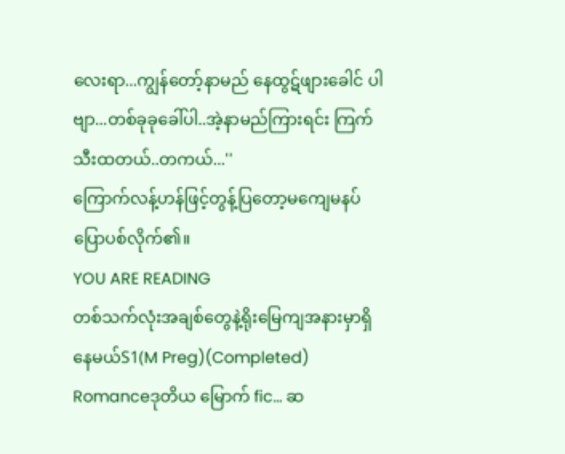လေးရာ...ကျွန်တော့်နာမည် နေထွဋ်ဖျားခေါင် ပါဗျာ...တစ်ခုခုခေါ်ပါ..အဲ့နာမည်ကြားရင်း ကြက်သီးထတယ်..တကယ်...''
ကြောက်လန့်ဟန်ဖြင့်တွန့်ပြတော့မကျေမနပ်ပြောပစ်လိုက်၏။
YOU ARE READING
တစ်သက်လုံးအချစ်တွေနဲ့ရိုးမြေကျအနားမှာရှိနေမယ်S1(M Preg)(Completed)
Romanceဒုတိယ မြောက် fic... ဆ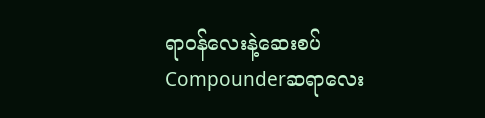ရာဝန်လေးနဲ့ဆေးစပ် Compounderဆရာလေး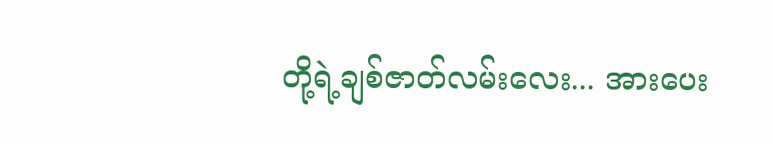တို့ရဲ့ချစ်ဇာတ်လမ်းလေး... အားပေး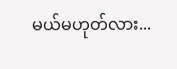မယ်မဟုတ်လား...